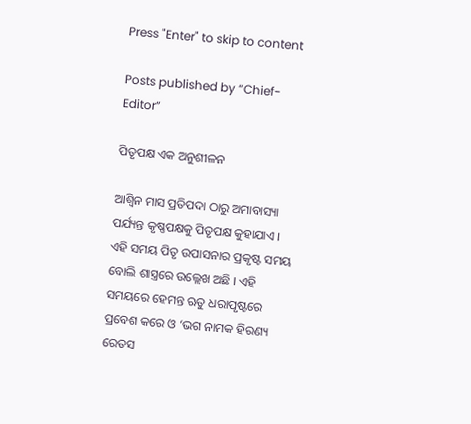Press "Enter" to skip to content

Posts published by “Chief-Editor”

ପିତୃପକ୍ଷ ଏକ ଅନୁଶୀଳନ

ଆଶ୍ୱିନ ମାସ ପ୍ରତିପଦା ଠାରୁ ଅମାବାସ୍ୟା ପର୍ଯ୍ୟନ୍ତ କୃଷ୍ଣପକ୍ଷକୁ ପିତୃପକ୍ଷ କୁହାଯାଏ । ଏହି ସମୟ ପିତୃ ଉପାସନାର ପ୍ରକୃଷ୍ଟ ସମୟ ବୋଲି ଶାସ୍ତ୍ରରେ ଉଲ୍ଲେଖ ଅଛି । ଏହି ସମୟରେ ହେମନ୍ତ ଋତୁ ଧରାପୃଷ୍ଟରେ ପ୍ରବେଶ କରେ ଓ ‘ଭଗ ନାମକ ହିରଣ୍ୟ ରେତସ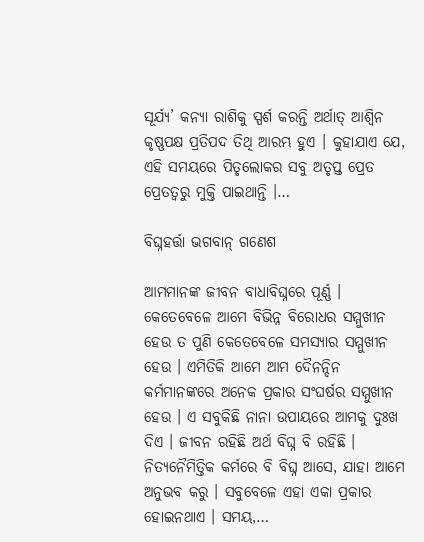ସୂର୍ଯ୍ୟ’ କନ୍ୟା ରାଶିକୁ ସ୍ପର୍ଶ କରନ୍ତି ଅର୍ଥାତ୍ ଆଶ୍ୱିନ କୃଷ୍ଣପକ୍ଷ ପ୍ରତିପଦ ତିଥି ଆରମ୍ଭ ହୁଏ । କୁହାଯାଏ ଯେ, ଏହି ସମୟରେ ପିତୃଲୋକର ସବୁ ଅତୃପ୍ତ ପ୍ରେତ ପ୍ରେତତ୍ୱରୁ ମୁକ୍ତି ପାଇଥାନ୍ତି ।…

ବିଘ୍ନହର୍ତ୍ତା ଭଗବାନ୍‌ ଗଣେଶ

ଆମମାନଙ୍କ ଜୀବନ ବାଧାବିଘ୍ନରେ ପୂର୍ଣ୍ଣ । କେତେବେଳେ ଆମେ ବିଭିନ୍ନ ବିରୋଧର ସମ୍ମୁଖୀନ ହେଉ ତ ପୁଣି କେତେବେଳେ ସମସ୍ୟାର ସମ୍ମୁଖୀନ ହେଉ । ଏମିତିକି ଆମେ ଆମ ଦୈନନ୍ଦିନ କର୍ମମାନଙ୍କରେ ଅନେକ ପ୍ରକାର ସଂଘର୍ଷର ସମ୍ମୁଖୀନ ହେଉ । ଏ ସବୁକିଛି ନାନା ଉପାୟରେ ଆମକୁ ଦୁଃଖ ଦିଏ । ଜୀବନ ରହିଛି ଅର୍ଥ ବିଘ୍ନ ବି ରହିଛି । ନିତ୍ୟନୈମିତ୍ତିକ କର୍ମରେ ବି ବିଘ୍ନ ଆସେ, ଯାହା ଆମେ ଅନୁଭବ କରୁ । ସବୁବେଳେ ଏହା ଏକା ପ୍ରକାର ହୋଇନଥାଏ । ସମୟ,…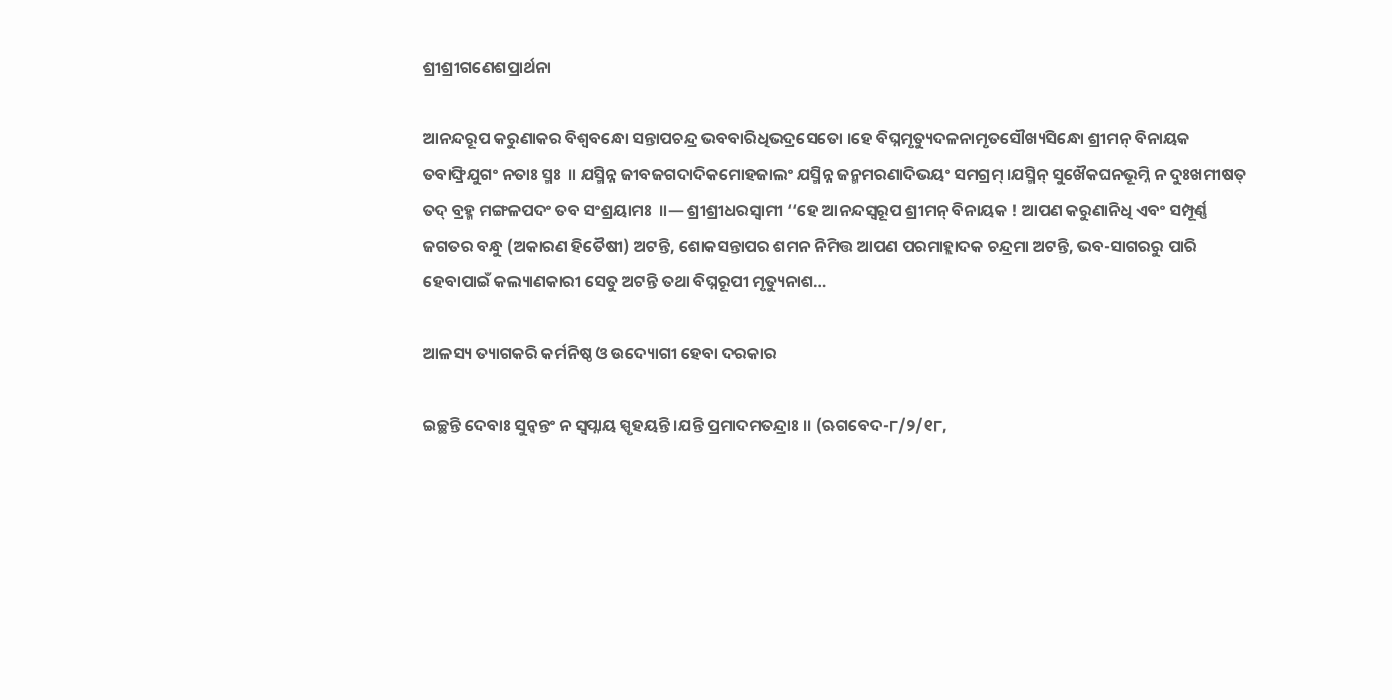ଶ୍ରୀଶ୍ରୀଗଣେଶପ୍ରାର୍ଥନା

ଆନନ୍ଦରୂପ କରୁଣାକର ବିଶ୍ୱବନ୍ଧୋ ସନ୍ତାପଚନ୍ଦ୍ର ଭବବାରିଧିଭଦ୍ରସେତୋ ।ହେ ବିଘ୍ନମୃତ୍ୟୁଦଳନାମୃତସୌଖ୍ୟସିନ୍ଧୋ ଶ୍ରୀମନ୍ ବିନାୟକ ତବାଙ୍ଘ୍ରିଯୁଗଂ ନତାଃ ସ୍ମଃ  ॥ ଯସ୍ମିନ୍ନ ଜୀବଜଗଦାଦିକମୋହଜାଲଂ ଯସ୍ମିନ୍ନ ଜନ୍ମମରଣାଦିଭୟଂ ସମଗ୍ରମ୍ ।ଯସ୍ମିନ୍ ସୁଖୈକଘନଭୂମ୍ନି ନ ଦୁଃଖମୀଷତ୍ ତଦ୍ ବ୍ରହ୍ମ ମଙ୍ଗଳପଦଂ ତବ ସଂଶ୍ରୟାମଃ  ॥— ଶ୍ରୀଶ୍ରୀଧରସ୍ୱାମୀ ‘‘ହେ ଆନନ୍ଦସ୍ୱରୂପ ଶ୍ରୀମନ୍ ବିନାୟକ ! ଆପଣ କରୁଣାନିଧି ଏବଂ ସମ୍ପୂର୍ଣ୍ଣ ଜଗତର ବନ୍ଧୁ (ଅକାରଣ ହିତୈଷୀ) ଅଟନ୍ତି, ଶୋକସନ୍ତାପର ଶମନ ନିମିତ୍ତ ଆପଣ ପରମାହ୍ଲାଦକ ଚନ୍ଦ୍ରମା ଅଟନ୍ତି, ଭବ-ସାଗରରୁ ପାରି ହେବାପାଇଁ କଲ୍ୟାଣକାରୀ ସେତୁ ଅଟନ୍ତି ତଥା ବିଘ୍ନରୂପୀ ମୃତ୍ୟୁନାଶ…

ଆଳସ୍ୟ ତ୍ୟାଗକରି କର୍ମନିଷ୍ଠ ଓ ଉଦ୍ୟୋଗୀ ହେବା ଦରକାର

ଇଚ୍ଛନ୍ତି ଦେବାଃ ସୁନ୍ୱନ୍ତଂ ନ ସ୍ୱପ୍ନାୟ ସ୍ପୃହୟନ୍ତି ।ଯନ୍ତି ପ୍ରମାଦମତନ୍ଦ୍ରାଃ ।। (ଋଗବେଦ-୮/୨/୧୮,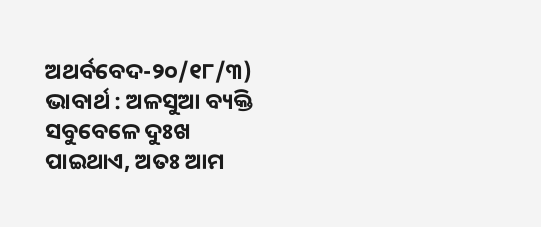ଅଥର୍ବବେଦ-୨୦/୧୮/୩) ଭାବାର୍ଥ : ଅଳସୁଆ ବ୍ୟକ୍ତି ସବୁବେଳେ ଦୁଃଖ ପାଇଥାଏ, ଅତଃ ଆମ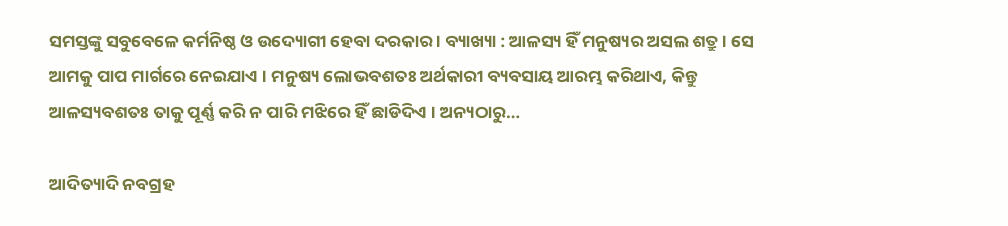ସମସ୍ତଙ୍କୁ ସବୁବେଳେ କର୍ମନିଷ୍ଠ ଓ ଉଦ୍ୟୋଗୀ ହେବା ଦରକାର । ବ୍ୟାଖ୍ୟା : ଆଳସ୍ୟ ହିଁ ମନୁଷ୍ୟର ଅସଲ ଶତ୍ରୁ । ସେ ଆମକୁ ପାପ ମାର୍ଗରେ ନେଇଯାଏ । ମନୁଷ୍ୟ ଲୋଭବଶତଃ ଅର୍ଥକାରୀ ବ୍ୟବସାୟ ଆରମ୍ଭ କରିଥାଏ, କିନ୍ତୁ ଆଳସ୍ୟବଶତଃ ତାକୁ ପୂର୍ଣ୍ଣ କରି ନ ପାରି ମଝିରେ ହିଁ ଛାଡିଦିଏ । ଅନ୍ୟଠାରୁ…

ଆଦିତ୍ୟାଦି ନବଗ୍ରହ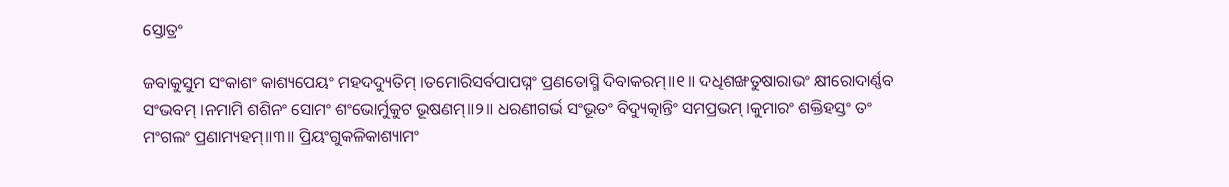ସ୍ତୋତ୍ରଂ

ଜବାକୁସୁମ ସଂକାଶଂ କାଶ୍ୟପେୟଂ ମହଦଦ୍ୟୁତିମ୍ ।ତମୋରିସର୍ବପାପଘ୍ନଂ ପ୍ରଣତୋସ୍ମି ଦିବାକରମ୍॥୧॥ ଦଧିଶଙ୍ଖତୁଷାରାଭଂ କ୍ଷୀରୋଦାର୍ଣ୍ଣବ ସଂଭବମ୍ ।ନମାମି ଶଶିନଂ ସୋମଂ ଶଂଭୋର୍ମୁକୁଟ ଭୂଷଣମ୍॥୨॥ ଧରଣୀଗର୍ଭ ସଂଭୂତଂ ବିଦ୍ୟୁତ୍କାନ୍ତିଂ ସମପ୍ରଭମ୍ ।କୁମାରଂ ଶକ୍ତିହସ୍ତଂ ତଂ ମଂଗଲଂ ପ୍ରଣାମ୍ୟହମ୍॥୩॥ ପ୍ରିୟଂଗୁକଳିକାଶ୍ୟାମଂ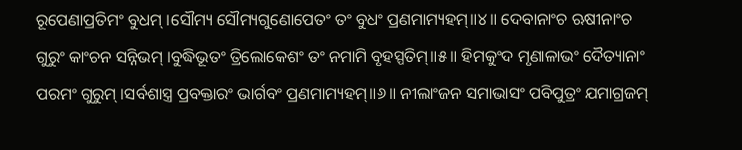ରୂପେଣାପ୍ରତିମଂ ବୁଧମ୍ ।ସୌମ୍ୟ ସୌମ୍ୟଗୁଣୋପେତଂ ତଂ ବୁଧଂ ପ୍ରଣମାମ୍ୟହମ୍॥୪॥ ଦେବାନାଂଚ ଋଷୀନାଂଚ ଗୁରୁଂ କାଂଚନ ସନ୍ନିଭମ୍ ।ବୁଦ୍ଧିଭୂତଂ ତ୍ରିଲୋକେଶଂ ତଂ ନମାମି ବୃହସ୍ପତିମ୍॥୫॥ ହିମକୁଂଦ ମୃଣାଳାଭଂ ଦୈତ୍ୟାନାଂ ପରମଂ ଗୁରୁମ୍ ।ସର୍ବଶାସ୍ତ୍ର ପ୍ରବକ୍ତାରଂ ଭାର୍ଗବଂ ପ୍ରଣମାମ୍ୟହମ୍॥୬॥ ନୀଲାଂଜନ ସମାଭାସଂ ପବିପୁତ୍ରଂ ଯମାଗ୍ରଜମ୍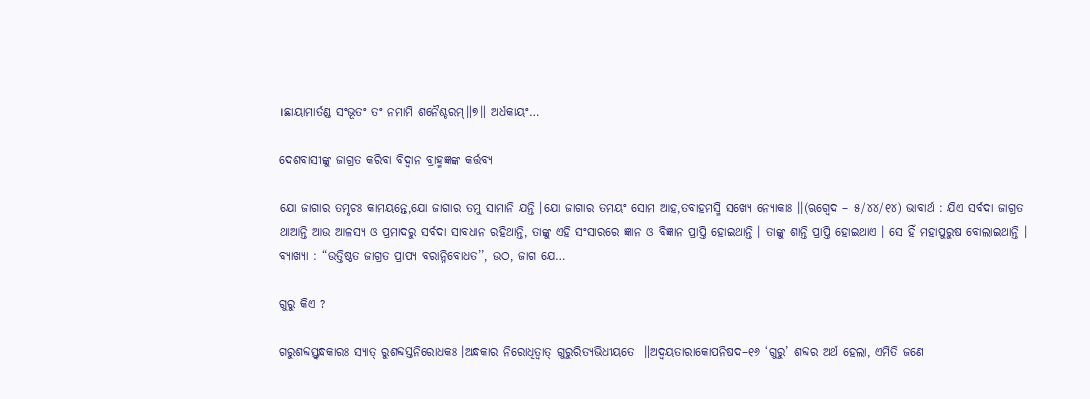।ଛାୟାମାର୍ତଣ୍ଡ ସଂଭୂତଂ ତଂ ନମାମି ଶନୈଶ୍ଚରମ୍॥୭॥ ଅର୍ଧକାୟଂ…

ଦେଶବାସୀଙ୍କୁ ଜାଗ୍ରତ କରିବା ବିଦ୍ୱାନ ବ୍ରାହ୍ମଜ୍ଞଙ୍କ କର୍ତ୍ତବ୍ୟ

ଯୋ ଜାଗାର ତମୃଚଃ କାମୟନ୍ତେ,ଯୋ ଜାଗାର ତମୁ ସାମାନି ଯନ୍ତି ।ଯୋ ଜାଗାର ତମୟଂ ସୋମ ଆହ,ତବାହମସ୍ମି ସଖ୍ୟେ ନ୍ୟୋକାଃ ।।(ଋଗ୍ବେଦ – ୫/୪୪/୧୪) ଭାବାର୍ଥ : ଯିଏ ସର୍ବଦା ଜାଗ୍ରତ ଥାଆନ୍ତି ଆଉ ଆଳସ୍ୟ ଓ ପ୍ରମାଦରୁ ସର୍ବଦା ସାବଧାନ ରହିଥାନ୍ତି, ତାଙ୍କୁ ଏହି ସଂସାରରେ ଜ୍ଞାନ ଓ ବିଜ୍ଞାନ ପ୍ରାପ୍ତି ହୋଇଥାନ୍ତି । ତାଙ୍କୁ ଶାନ୍ତି ପ୍ରାପ୍ତି ହୋଇଥାଏ । ସେ ହିଁ ମହାପୁରୁଷ ବୋଲାଇଥାନ୍ତି । ବ୍ୟାଖ୍ୟା : “ଉତ୍ତିଷ୍ଠତ ଜାଗ୍ରତ ପ୍ରାପ୍ୟ ବରାନ୍ନିବୋଧତ’’, ଉଠ, ଜାଗ ଯେ…

ଗୁରୁ କିଏ ?

ଗରୁଶବ୍ଦସ୍ତ୍ୱନ୍ଧକାରଃ ସ୍ୟାତ୍‌ ରୁଶବ୍ଦସ୍ତନିରୋଧକଃ ।ଅନ୍ଧକାର ନିରୋଧିତ୍ୱାତ୍‌ ଗୁରୁରିତ୍ୟଭିଧୀୟତେ  ॥ଅଦ୍ୱୟତାରାକୋପନିଷଦ–୧୬ ‘ଗୁରୁ’ ଶବ୍ଦର ଅର୍ଥ ହେଲା, ଏମିତି ଜଣେ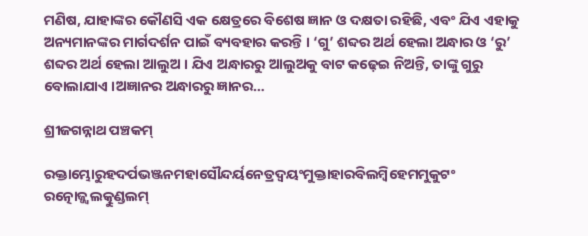ମଣିଷ, ଯାହାଙ୍କର କୌଣସି ଏକ କ୍ଷେତ୍ରରେ ବିଶେଷ ଜ୍ଞାନ ଓ ଦକ୍ଷତା ରହିଛି, ଏବଂ ଯିଏ ଏହାକୁ ଅନ୍ୟମାନଙ୍କର ମାର୍ଗଦର୍ଶନ ପାଇଁ ବ୍ୟବହାର କରନ୍ତି । ‘ଗୁ’ ଶବ୍ଦର ଅର୍ଥ ହେଲା ଅନ୍ଧାର ଓ ‘ରୁ’ ଶବ୍ଦର ଅର୍ଥ ହେଲା ଆଲୁଅ । ଯିଏ ଅନ୍ଧାରରୁ ଆଲୁଅକୁ ବାଟ କଢ଼େଇ ନିଅନ୍ତି, ତାଙ୍କୁ ଗୁରୁ ବୋଲାଯାଏ ।ଅଜ୍ଞାନର ଅନ୍ଧାରରୁ ଜ୍ଞାନର…

ଶ୍ରୀଜଗନ୍ନାଥ ପଞ୍ଚକମ୍

ରକ୍ତାମ୍ଭୋରୁହଦର୍ପଭଞ୍ଜନମହାସୌନ୍ଦର୍ୟନେତ୍ରଦ୍ଵୟଂମୁକ୍ତାହାରବିଲମ୍ବିହେମମୁକୁଟଂ ରତ୍ନୋଜ୍ଜ୍ଵଲତ୍କୁଣ୍ଡଲମ୍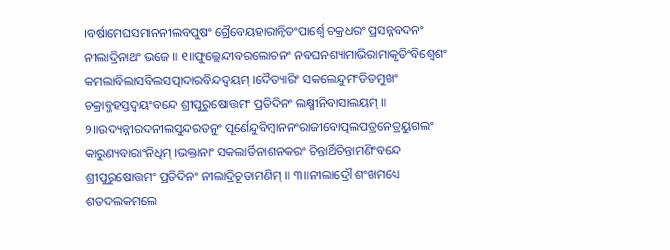।ବର୍ଷାମେଘସମାନନୀଲବପୁଷଂ ଗ୍ରୈବେୟହାରାନ୍ଵିତଂପାର୍ଶ୍ଵେ ଚକ୍ରଧରଂ ପ୍ରସନ୍ନବଦନଂ ନୀଲାଦ୍ରିନାଥଂ ଭଜେ ॥ ୧॥ଫୁଲ୍ଲେନ୍ଦୀବରଲୋଚନଂ ନବଘନଶ୍ୟାମାଭିରାମାକୃତିଂବିଶ୍ଵେଶଂ କମଲାବିଲାସବିଲସତ୍ପାଦାରବିନ୍ଦଦ୍ଵୟମ୍ ।ଦୈତ୍ୟାରିଂ ସକଲେନ୍ଦୁମଂଡିତମୁଖଂ ଚକ୍ରାବ୍ଜହସ୍ତଦ୍ଵୟଂବନ୍ଦେ ଶ୍ରୀପୁରୁଷୋତ୍ତମଂ ପ୍ରତିଦିନଂ ଲକ୍ଷ୍ମୀନିବାସାଲୟମ୍ ॥ ୨॥ଉଦ୍ୟନ୍ନୀରଦନୀଲସୁନ୍ଦରତନୁଂ ପୂର୍ଣେନ୍ଦୁବିମ୍ବାନନଂରାଜୀବୋତ୍ପଲପତ୍ରନେତ୍ରୟୁଗଲଂ କାରୁଣ୍ୟବାରାଂନିଧିମ୍ ।ଭକ୍ତାନାଂ ସକଲାର୍ତିନାଶନକରଂ ଚିନ୍ତାର୍ଥିଚିନ୍ତାମଣିଂବନ୍ଦେ ଶ୍ରୀପୁରୁଷୋତ୍ତମଂ ପ୍ରତିଦିନଂ ନୀଲାଦ୍ରିଚୂଡାମଣିମ୍ ॥ ୩॥ନୀଲାଦ୍ରୌ ଶଂଖମଧ୍ୟେ ଶତଦଲକମଲେ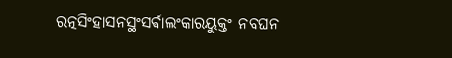ରତ୍ନସିଂହାସନସ୍ଥଂସର୍ଵାଲଂକାରୟୁକ୍ତଂ ନବଘନ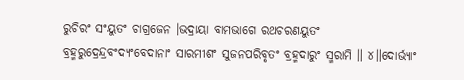ରୁଚିରଂ ସଂୟୁତଂ ଚାଗ୍ରଜେନ ।ଭଦ୍ରାୟା ବାମଭାଗେ ରଥଚରଣୟୁତଂ ବ୍ରହ୍ମରୁଦ୍ରେନ୍ଦ୍ରବଂଦ୍ୟଂବେଦାନାଂ ସାରମୀଶଂ ସୁଜନପରିବୃତଂ ବ୍ରହ୍ମଦାରୁଂ ସ୍ମରାମି ॥ ୪॥ଦୋର୍ଭ୍ୟାଂ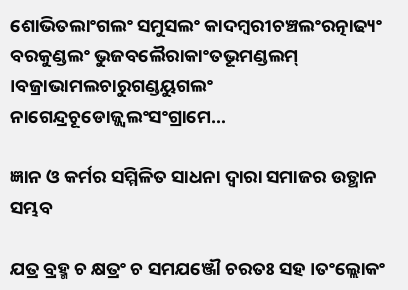ଶୋଭିତଲାଂଗଲଂ ସମୁସଲଂ କାଦମ୍ବରୀଚଞ୍ଚଲଂରତ୍ନାଢ୍ୟଂ ବରକୁଣ୍ଡଲଂ ଭୁଜବଲୈରାକାଂତଭୂମଣ୍ଡଲମ୍ ।ବଜ୍ରାଭାମଲଚାରୁଗଣ୍ଡୟୁଗଲଂ ନାଗେନ୍ଦ୍ରଚୂଡୋଜ୍ଜ୍ଵଲଂସଂଗ୍ରାମେ…

ଜ୍ଞାନ ଓ କର୍ମର ସମ୍ମିଳିତ ସାଧନା ଦ୍ୱାରା ସମାଜର ଉତ୍ଥାନ ସମ୍ଭବ

ଯତ୍ର ବ୍ରହ୍ମ ଚ କ୍ଷତ୍ରଂ ଚ ସମଯଞ୍ଜୌ ଚରତଃ ସହ ।ତଂଲ୍ଲୋକଂ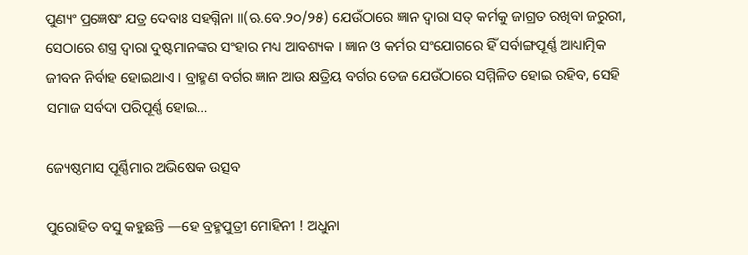ପୁଣ୍ୟଂ ପ୍ରଜ୍ଞେଷଂ ଯତ୍ର ଦେବାଃ ସହଗ୍ନିନା ।।(ଋ.ବେ.୨୦/୨୫) ଯେଉଁଠାରେ ଜ୍ଞାନ ଦ୍ୱାରା ସତ୍ କର୍ମକୁ ଜାଗ୍ରତ ରଖିବା ଜରୁରୀ, ସେଠାରେ ଶସ୍ତ୍ର ଦ୍ୱାରା ଦୁଷ୍ଟମାନଙ୍କର ସଂହାର ମଧ୍ୟ ଆବଶ୍ୟକ । ଜ୍ଞାନ ଓ କର୍ମର ସଂଯୋଗରେ ହିଁ ସର୍ବାଙ୍ଗପୂର୍ଣ୍ଣ ଆଧ୍ୟାତ୍ମିକ ଜୀବନ ନିର୍ବାହ ହୋଇଥାଏ । ବ୍ରାହ୍ମଣ ବର୍ଗର ଜ୍ଞାନ ଆଉ କ୍ଷତ୍ରିୟ ବର୍ଗର ତେଜ ଯେଉଁଠାରେ ସମ୍ମିଳିତ ହୋଇ ରହିବ, ସେହି ସମାଜ ସର୍ବଦା ପରିପୂର୍ଣ୍ଣ ହୋଇ…

ଜ୍ୟେଷ୍ଠମାସ ପୂର୍ଣ୍ଣିମାର ଅଭିଷେକ ଉତ୍ସବ

ପୁରୋହିତ ବସୁ କହୁଛନ୍ତି —ହେ ବ୍ରହ୍ମପୁତ୍ରୀ ମୋହିନୀ ! ଅଧୁନା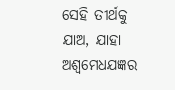ସେହି ତୀର୍ଥକୁ ଯାଅ, ଯାହା ଅଶ୍ୱମେଧଯଜ୍ଞର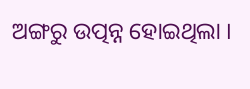ଅଙ୍ଗରୁ ଉତ୍ପନ୍ନ ହୋଇଥିଲା ।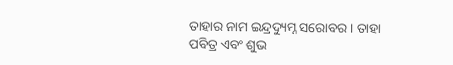ତାହାର ନାମ ଇନ୍ଦ୍ରଦ୍ୟୁମ୍ନ ସରୋବର । ତାହା ପବିତ୍ର ଏବଂ ଶୁଭ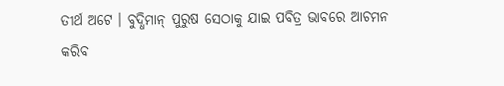ତୀର୍ଥ ଅଟେ । ବୁଦ୍ଧିମାନ୍ ପୁରୁଷ ସେଠାକୁ ଯାଇ ପବିତ୍ର ଭାବରେ ଆଚମନ କରିବ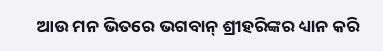ଆଉ ମନ ଭିତରେ ଭଗବାନ୍ ଶ୍ରୀହରିଙ୍କର ଧ୍ୟାନ କରି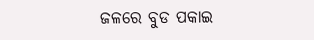ଜଳରେ ବୁଡ ପକାଇ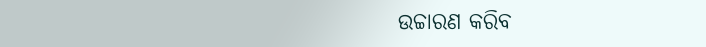ଉଚ୍ଚାରଣ କରିବ